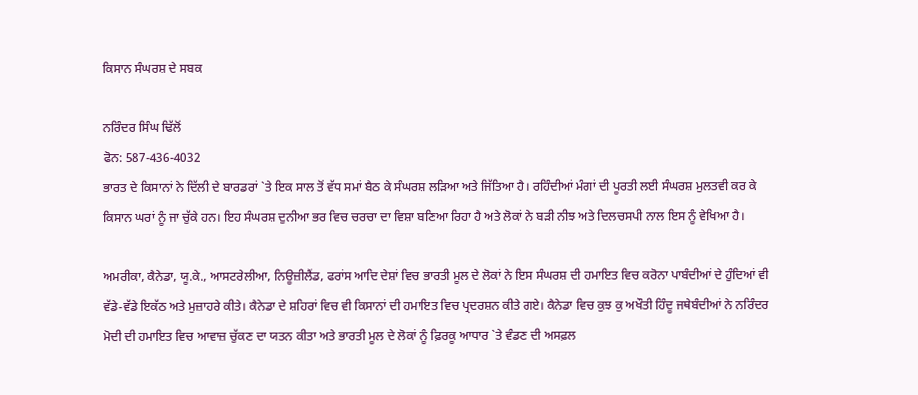ਕਿਸਾਨ ਸੰਘਰਸ਼ ਦੇ ਸਬਕ

ਨਰਿੰਦਰ ਸਿੰਘ ਢਿੱਲੋਂ
ਫੋਨ: 587-436-4032
ਭਾਰਤ ਦੇ ਕਿਸਾਨਾਂ ਨੇ ਦਿੱਲੀ ਦੇ ਬਾਰਡਰਾਂ `ਤੇ ਇਕ ਸਾਲ ਤੋਂ ਵੱਧ ਸਮਾਂ ਬੈਠ ਕੇ ਸੰਘਰਸ਼ ਲੜਿਆ ਅਤੇ ਜਿੱਤਿਆ ਹੈ। ਰਹਿੰਦੀਆਂ ਮੰਗਾਂ ਦੀ ਪੂਰਤੀ ਲਈ ਸੰਘਰਸ਼ ਮੁਲਤਵੀ ਕਰ ਕੇ ਕਿਸਾਨ ਘਰਾਂ ਨੂੰ ਜਾ ਚੁੱਕੇ ਹਨ। ਇਹ ਸੰਘਰਸ਼ ਦੁਨੀਆ ਭਰ ਵਿਚ ਚਰਚਾ ਦਾ ਵਿਸ਼ਾ ਬਣਿਆ ਰਿਹਾ ਹੈ ਅਤੇ ਲੋਕਾਂ ਨੇ ਬੜੀ ਨੀਝ ਅਤੇ ਦਿਲਚਸਪੀ ਨਾਲ ਇਸ ਨੂੰ ਵੇਖਿਆ ਹੈ।

ਅਮਰੀਕਾ, ਕੈਨੇਡਾ, ਯੂ.ਕੇ., ਆਸਟਰੇਲੀਆ, ਨਿਊਜ਼ੀਲੈਂਡ, ਫਰਾਂਸ ਆਦਿ ਦੇਸ਼ਾਂ ਵਿਚ ਭਾਰਤੀ ਮੂਲ ਦੇ ਲੋਕਾਂ ਨੇ ਇਸ ਸੰਘਰਸ਼ ਦੀ ਹਮਾਇਤ ਵਿਚ ਕਰੋਨਾ ਪਾਬੰਦੀਆਂ ਦੇ ਹੁੰਦਿਆਂ ਵੀ ਵੱਡੇ-ਵੱਡੇ ਇਕੱਠ ਅਤੇ ਮੁਜ਼ਾਹਰੇ ਕੀਤੇ। ਕੈਨੇਡਾ ਦੇ ਸ਼ਹਿਰਾਂ ਵਿਚ ਵੀ ਕਿਸਾਨਾਂ ਦੀ ਹਮਾਇਤ ਵਿਚ ਪ੍ਰਦਰਸ਼ਨ ਕੀਤੇ ਗਏ। ਕੈਨੇਡਾ ਵਿਚ ਕੁਝ ਕੁ ਅਖੌਤੀ ਹਿੰਦੂ ਜਥੇਬੰਦੀਆਂ ਨੇ ਨਰਿੰਦਰ ਮੋਦੀ ਦੀ ਹਮਾਇਤ ਵਿਚ ਆਵਾਜ਼ ਚੁੱਕਣ ਦਾ ਯਤਨ ਕੀਤਾ ਅਤੇ ਭਾਰਤੀ ਮੂਲ ਦੇ ਲੋਕਾਂ ਨੂੰ ਫ਼ਿਰਕੂ ਆਧਾਰ `ਤੇ ਵੰਡਣ ਦੀ ਅਸਫ਼ਲ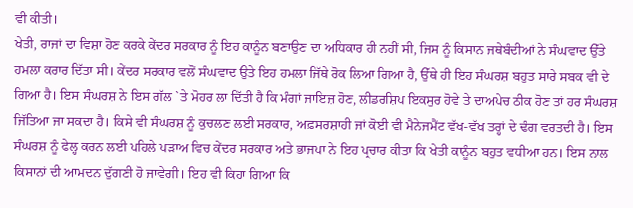ਵੀ ਕੀਤੀ।
ਖੇਤੀ, ਰਾਜਾਂ ਦਾ ਵਿਸ਼ਾ ਹੋਣ ਕਰਕੇ ਕੇਂਦਰ ਸਰਕਾਰ ਨੂੰ ਇਹ ਕਾਨੂੰਨ ਬਣਾਉਣ ਦਾ ਅਧਿਕਾਰ ਹੀ ਨਹੀਂ ਸੀ, ਜਿਸ ਨੂੰ ਕਿਸਾਨ ਜਥੇਬੰਦੀਆਂ ਨੇ ਸੰਘਵਾਦ ਉੱਤੇ ਹਮਲਾ ਕਰਾਰ ਦਿੱਤਾ ਸੀ। ਕੇਂਦਰ ਸਰਕਾਰ ਵਲੋਂ ਸੰਘਵਾਦ ਉਤੇ ਇਹ ਹਮਲਾ ਜਿੱਥੇ ਰੋਕ ਲਿਆ ਗਿਆ ਹੈ, ਉੱਥੇ ਹੀ ਇਹ ਸੰਘਰਸ਼ ਬਹੁਤ ਸਾਰੇ ਸਬਕ ਵੀ ਦੇ ਗਿਆ ਹੈ। ਇਸ ਸੰਘਰਸ਼ ਨੇ ਇਸ ਗੱਲ `ਤੇ ਮੋਹਰ ਲਾ ਦਿੱਤੀ ਹੈ ਕਿ ਮੰਗਾਂ ਜਾਇਜ਼ ਹੋਣ, ਲੀਡਰਸ਼ਿਪ ਇਕਸੁਰ ਹੋਵੇ ਤੇ ਦਾਅਪੇਚ ਠੀਕ ਹੋਣ ਤਾਂ ਹਰ ਸੰਘਰਸ਼ ਜਿੱਤਿਆ ਜਾ ਸਕਦਾ ਹੈ। ਕਿਸੇ ਵੀ ਸੰਘਰਸ਼ ਨੂੰ ਕੁਚਲਣ ਲਈ ਸਰਕਾਰ, ਅਫ਼ਸਰਸ਼ਾਹੀ ਜਾਂ ਕੋਈ ਵੀ ਮੈਨੇਜਮੈਂਟ ਵੱਖ-ਵੱਖ ਤਰ੍ਹਾਂ ਦੇ ਢੰਗ ਵਰਤਦੀ ਹੈ। ਇਸ ਸੰਘਰਸ਼ ਨੂੰ ਫੇਲ੍ਹ ਕਰਨ ਲਈ ਪਹਿਲੇ ਪੜਾਅ ਵਿਚ ਕੇਂਦਰ ਸਰਕਾਰ ਅਤੇ ਭਾਜਪਾ ਨੇ ਇਹ ਪ੍ਰਚਾਰ ਕੀਤਾ ਕਿ ਖੇਤੀ ਕਾਨੂੰਨ ਬਹੁਤ ਵਧੀਆ ਹਨ। ਇਸ ਨਾਲ ਕਿਸਾਨਾਂ ਦੀ ਆਮਦਨ ਦੁੱਗਣੀ ਹੋ ਜਾਵੇਗੀ। ਇਹ ਵੀ ਕਿਹਾ ਗਿਆ ਕਿ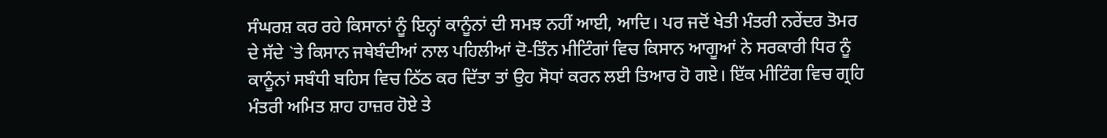ਸੰਘਰਸ਼ ਕਰ ਰਹੇ ਕਿਸਾਨਾਂ ਨੂੰ ਇਨ੍ਹਾਂ ਕਾਨੂੰਨਾਂ ਦੀ ਸਮਝ ਨਹੀਂ ਆਈ, ਆਦਿ। ਪਰ ਜਦੋਂ ਖੇਤੀ ਮੰਤਰੀ ਨਰੇਂਦਰ ਤੋਮਰ ਦੇ ਸੱਦੇ `ਤੇ ਕਿਸਾਨ ਜਥੇਬੰਦੀਆਂ ਨਾਲ ਪਹਿਲੀਆਂ ਦੋ-ਤਿੰਨ ਮੀਟਿੰਗਾਂ ਵਿਚ ਕਿਸਾਨ ਆਗੂਆਂ ਨੇ ਸਰਕਾਰੀ ਧਿਰ ਨੂੰ ਕਾਨੂੰਨਾਂ ਸਬੰਧੀ ਬਹਿਸ ਵਿਚ ਠਿੱਠ ਕਰ ਦਿੱਤਾ ਤਾਂ ਉਹ ਸੋਧਾਂ ਕਰਨ ਲਈ ਤਿਆਰ ਹੋ ਗਏ। ਇੱਕ ਮੀਟਿੰਗ ਵਿਚ ਗ੍ਰਹਿ ਮੰਤਰੀ ਅਮਿਤ ਸ਼ਾਹ ਹਾਜ਼ਰ ਹੋਏ ਤੇ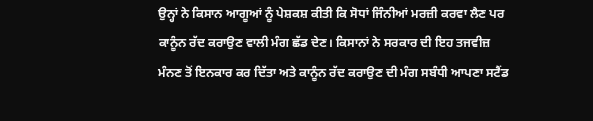ਉਨ੍ਹਾਂ ਨੇ ਕਿਸਾਨ ਆਗੂਆਂ ਨੂੰ ਪੇਸ਼ਕਸ਼ ਕੀਤੀ ਕਿ ਸੋਧਾਂ ਜਿੰਨੀਆਂ ਮਰਜ਼ੀ ਕਰਵਾ ਲੈਣ ਪਰ ਕਾਨੂੰਨ ਰੱਦ ਕਰਾਉਣ ਵਾਲੀ ਮੰਗ ਛੱਡ ਦੇਣ। ਕਿਸਾਨਾਂ ਨੇ ਸਰਕਾਰ ਦੀ ਇਹ ਤਜਵੀਜ਼ ਮੰਨਣ ਤੋਂ ਇਨਕਾਰ ਕਰ ਦਿੱਤਾ ਅਤੇ ਕਾਨੂੰਨ ਰੱਦ ਕਰਾਉਣ ਦੀ ਮੰਗ ਸਬੰਧੀ ਆਪਣਾ ਸਟੈਂਡ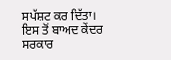ਸਪੱਸ਼ਟ ਕਰ ਦਿੱਤਾ। ਇਸ ਤੋਂ ਬਾਅਦ ਕੇਂਦਰ ਸਰਕਾਰ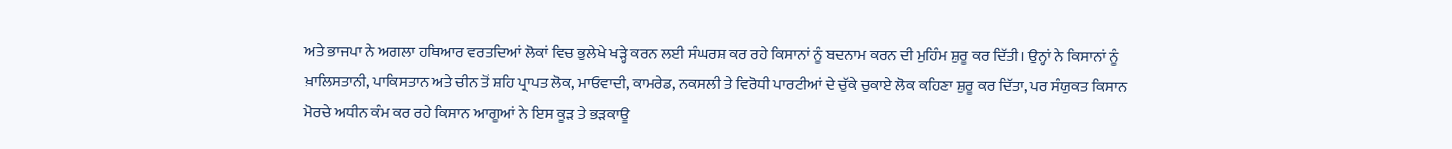ਅਤੇ ਭਾਜਪਾ ਨੇ ਅਗਲਾ ਹਥਿਆਰ ਵਰਤਦਿਆਂ ਲੋਕਾਂ ਵਿਚ ਭੁਲੇਖੇ ਖੜ੍ਹੇ ਕਰਨ ਲਈ ਸੰਘਰਸ਼ ਕਰ ਰਹੇ ਕਿਸਾਨਾਂ ਨੂੰ ਬਦਨਾਮ ਕਰਨ ਦੀ ਮੁਹਿੰਮ ਸ਼ੁਰੂ ਕਰ ਦਿੱਤੀ। ਉਨ੍ਹਾਂ ਨੇ ਕਿਸਾਨਾਂ ਨੂੰ ਖ਼ਾਲਿਸਤਾਨੀ, ਪਾਕਿਸਤਾਨ ਅਤੇ ਚੀਨ ਤੋਂ ਸ਼ਹਿ ਪ੍ਰਾਪਤ ਲੋਕ, ਮਾਓਵਾਦੀ, ਕਾਮਰੇਡ, ਨਕਸਲੀ ਤੇ ਵਿਰੋਧੀ ਪਾਰਟੀਆਂ ਦੇ ਚੁੱਕੇ ਚੁਕਾਏ ਲੋਕ ਕਹਿਣਾ ਸ਼ੁਰੂ ਕਰ ਦਿੱਤਾ, ਪਰ ਸੰਯੁਕਤ ਕਿਸਾਨ ਮੋਰਚੇ ਅਧੀਨ ਕੰਮ ਕਰ ਰਹੇ ਕਿਸਾਨ ਆਗੂਆਂ ਨੇ ਇਸ ਕੂੜ ਤੇ ਭੜਕਾਊ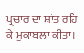ਪ੍ਰਚਾਰ ਦਾ ਸ਼ਾਂਤ ਰਹਿ ਕੇ ਮੁਕਾਬਲਾ ਕੀਤਾ।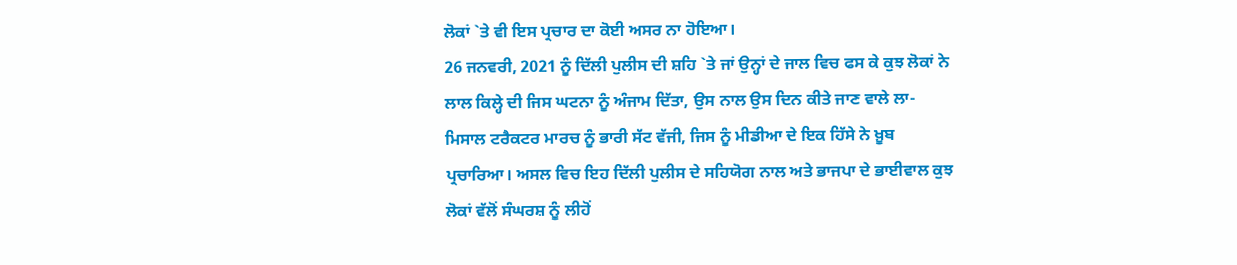ਲੋਕਾਂ `ਤੇ ਵੀ ਇਸ ਪ੍ਰਚਾਰ ਦਾ ਕੋਈ ਅਸਰ ਨਾ ਹੋਇਆ।
26 ਜਨਵਰੀ, 2021 ਨੂੰ ਦਿੱਲੀ ਪੁਲੀਸ ਦੀ ਸ਼ਹਿ `ਤੇ ਜਾਂ ਉਨ੍ਹਾਂ ਦੇ ਜਾਲ ਵਿਚ ਫਸ ਕੇ ਕੁਝ ਲੋਕਾਂ ਨੇ ਲਾਲ ਕਿਲ੍ਹੇ ਦੀ ਜਿਸ ਘਟਨਾ ਨੂੰ ਅੰਜਾਮ ਦਿੱਤਾ, ਉਸ ਨਾਲ ਉਸ ਦਿਨ ਕੀਤੇ ਜਾਣ ਵਾਲੇ ਲਾ-ਮਿਸਾਲ ਟਰੈਕਟਰ ਮਾਰਚ ਨੂੰ ਭਾਰੀ ਸੱਟ ਵੱਜੀ, ਜਿਸ ਨੂੰ ਮੀਡੀਆ ਦੇ ਇਕ ਹਿੱਸੇ ਨੇ ਖ਼ੂਬ ਪ੍ਰਚਾਰਿਆ। ਅਸਲ ਵਿਚ ਇਹ ਦਿੱਲੀ ਪੁਲੀਸ ਦੇ ਸਹਿਯੋਗ ਨਾਲ ਅਤੇ ਭਾਜਪਾ ਦੇ ਭਾਈਵਾਲ ਕੁਝ ਲੋਕਾਂ ਵੱਲੋਂ ਸੰਘਰਸ਼ ਨੂੰ ਲੀਹੋਂ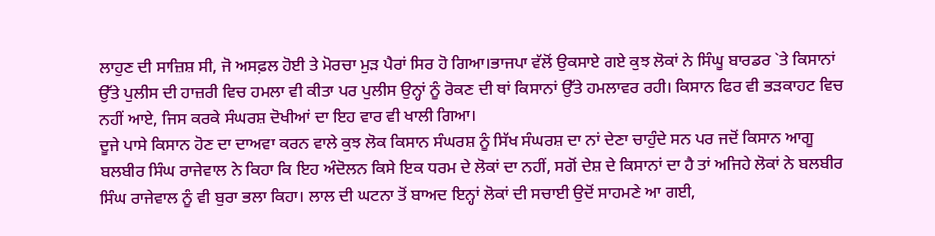ਲਾਹੁਣ ਦੀ ਸਾਜ਼ਿਸ਼ ਸੀ, ਜੋ ਅਸਫ਼ਲ ਹੋਈ ਤੇ ਮੋਰਚਾ ਮੁੜ ਪੈਰਾਂ ਸਿਰ ਹੋ ਗਿਆ।ਭਾਜਪਾ ਵੱਲੋਂ ਉਕਸਾਏ ਗਏ ਕੁਝ ਲੋਕਾਂ ਨੇ ਸਿੰਘੂ ਬਾਰਡਰ `ਤੇ ਕਿਸਾਨਾਂ ਉੱਤੇ ਪੁਲੀਸ ਦੀ ਹਾਜ਼ਰੀ ਵਿਚ ਹਮਲਾ ਵੀ ਕੀਤਾ ਪਰ ਪੁਲੀਸ ਉਨ੍ਹਾਂ ਨੂੰ ਰੋਕਣ ਦੀ ਥਾਂ ਕਿਸਾਨਾਂ ਉੱਤੇ ਹਮਲਾਵਰ ਰਹੀ। ਕਿਸਾਨ ਫਿਰ ਵੀ ਭੜਕਾਹਟ ਵਿਚ ਨਹੀਂ ਆਏ, ਜਿਸ ਕਰਕੇ ਸੰਘਰਸ਼ ਦੋਖੀਆਂ ਦਾ ਇਹ ਵਾਰ ਵੀ ਖਾਲੀ ਗਿਆ।
ਦੂਜੇ ਪਾਸੇ ਕਿਸਾਨ ਹੋਣ ਦਾ ਦਾਅਵਾ ਕਰਨ ਵਾਲੇ ਕੁਝ ਲੋਕ ਕਿਸਾਨ ਸੰਘਰਸ਼ ਨੂੰ ਸਿੱਖ ਸੰਘਰਸ਼ ਦਾ ਨਾਂ ਦੇਣਾ ਚਾਹੁੰਦੇ ਸਨ ਪਰ ਜਦੋਂ ਕਿਸਾਨ ਆਗੂ ਬਲਬੀਰ ਸਿੰਘ ਰਾਜੇਵਾਲ ਨੇ ਕਿਹਾ ਕਿ ਇਹ ਅੰਦੋਲਨ ਕਿਸੇ ਇਕ ਧਰਮ ਦੇ ਲੋਕਾਂ ਦਾ ਨਹੀਂ, ਸਗੋਂ ਦੇਸ਼ ਦੇ ਕਿਸਾਨਾਂ ਦਾ ਹੈ ਤਾਂ ਅਜਿਹੇ ਲੋਕਾਂ ਨੇ ਬਲਬੀਰ ਸਿੰਘ ਰਾਜੇਵਾਲ ਨੂੰ ਵੀ ਬੁਰਾ ਭਲਾ ਕਿਹਾ। ਲਾਲ ਦੀ ਘਟਨਾ ਤੋਂ ਬਾਅਦ ਇਨ੍ਹਾਂ ਲੋਕਾਂ ਦੀ ਸਚਾਈ ਉਦੋਂ ਸਾਹਮਣੇ ਆ ਗਈ,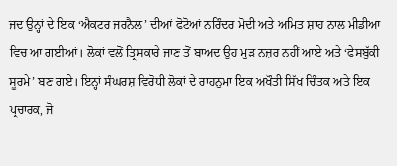ਜਦ ਉਨ੍ਹਾਂ ਦੇ ਇਕ ‘ਐਕਟਰ ਜਰਨੈਲ’ ਦੀਆਂ ਫੋਟੋਆਂ ਨਰਿੰਦਰ ਮੋਦੀ ਅਤੇ ਅਮਿਤ ਸ਼ਾਹ ਨਾਲ ਮੀਡੀਆ ਵਿਚ ਆ ਗਈਆਂ। ਲੋਕਾਂ ਵਲੋਂ ਤ੍ਰਿਸਕਾਰੇ ਜਾਣ ਤੋਂ ਬਾਅਦ ਉਹ ਮੁੜ ਨਜ਼ਰ ਨਹੀਂ ਆਏ ਅਤੇ ‘ਫੇਸਬੁੱਕੀ ਸੂਰਮੇ’ ਬਣ ਗਏ। ਇਨ੍ਹਾਂ ਸੰਘਰਸ਼ ਵਿਰੋਧੀ ਲੋਕਾਂ ਦੇ ਰਾਹਨੁਮਾ ਇਕ ਅਖੌਤੀ ਸਿੱਖ ਚਿੰਤਕ ਅਤੇ ਇਕ ਪ੍ਰਚਾਰਕ, ਜੋ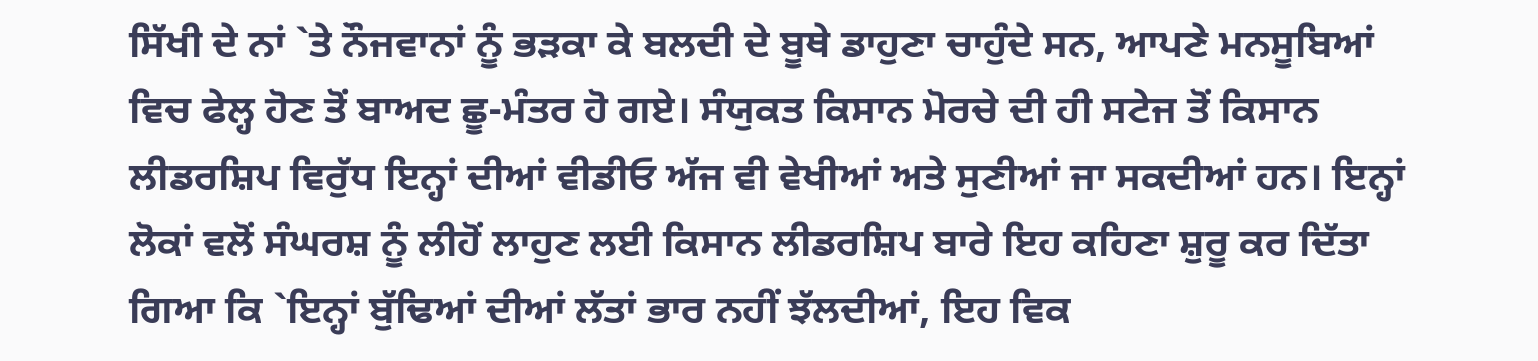ਸਿੱਖੀ ਦੇ ਨਾਂ `ਤੇ ਨੌਜਵਾਨਾਂ ਨੂੰ ਭੜਕਾ ਕੇ ਬਲਦੀ ਦੇ ਬੂਥੇ ਡਾਹੁਣਾ ਚਾਹੁੰਦੇ ਸਨ, ਆਪਣੇ ਮਨਸੂਬਿਆਂ ਵਿਚ ਫੇਲ੍ਹ ਹੋਣ ਤੋਂ ਬਾਅਦ ਛੂ-ਮੰਤਰ ਹੋ ਗਏ। ਸੰਯੁਕਤ ਕਿਸਾਨ ਮੋਰਚੇ ਦੀ ਹੀ ਸਟੇਜ ਤੋਂ ਕਿਸਾਨ ਲੀਡਰਸ਼ਿਪ ਵਿਰੁੱਧ ਇਨ੍ਹਾਂ ਦੀਆਂ ਵੀਡੀਓ ਅੱਜ ਵੀ ਵੇਖੀਆਂ ਅਤੇ ਸੁਣੀਆਂ ਜਾ ਸਕਦੀਆਂ ਹਨ। ਇਨ੍ਹਾਂ ਲੋਕਾਂ ਵਲੋਂ ਸੰਘਰਸ਼ ਨੂੰ ਲੀਹੋਂ ਲਾਹੁਣ ਲਈ ਕਿਸਾਨ ਲੀਡਰਸ਼ਿਪ ਬਾਰੇ ਇਹ ਕਹਿਣਾ ਸ਼ੁਰੂ ਕਰ ਦਿੱਤਾ ਗਿਆ ਕਿ `ਇਨ੍ਹਾਂ ਬੁੱਢਿਆਂ ਦੀਆਂ ਲੱਤਾਂ ਭਾਰ ਨਹੀਂ ਝੱਲਦੀਆਂ, ਇਹ ਵਿਕ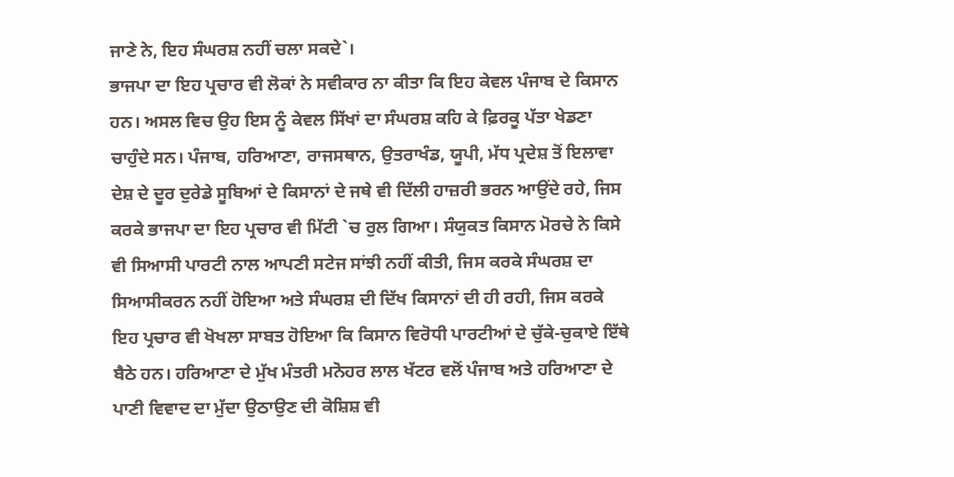ਜਾਣੇ ਨੇ, ਇਹ ਸੰਘਰਸ਼ ਨਹੀਂ ਚਲਾ ਸਕਦੇ`।
ਭਾਜਪਾ ਦਾ ਇਹ ਪ੍ਰਚਾਰ ਵੀ ਲੋਕਾਂ ਨੇ ਸਵੀਕਾਰ ਨਾ ਕੀਤਾ ਕਿ ਇਹ ਕੇਵਲ ਪੰਜਾਬ ਦੇ ਕਿਸਾਨ ਹਨ। ਅਸਲ ਵਿਚ ਉਹ ਇਸ ਨੂੰ ਕੇਵਲ ਸਿੱਖਾਂ ਦਾ ਸੰਘਰਸ਼ ਕਹਿ ਕੇ ਫ਼ਿਰਕੂ ਪੱਤਾ ਖੇਡਣਾ ਚਾਹੁੰਦੇ ਸਨ। ਪੰਜਾਬ, ਹਰਿਆਣਾ, ਰਾਜਸਥਾਨ, ਉਤਰਾਖੰਡ, ਯੂਪੀ, ਮੱਧ ਪ੍ਰਦੇਸ਼ ਤੋਂ ਇਲਾਵਾ ਦੇਸ਼ ਦੇ ਦੂਰ ਦੁਰੇਡੇ ਸੂਬਿਆਂ ਦੇ ਕਿਸਾਨਾਂ ਦੇ ਜਥੇ ਵੀ ਦਿੱਲੀ ਹਾਜ਼ਰੀ ਭਰਨ ਆਉਂਦੇ ਰਹੇ, ਜਿਸ ਕਰਕੇ ਭਾਜਪਾ ਦਾ ਇਹ ਪ੍ਰਚਾਰ ਵੀ ਮਿੱਟੀ `ਚ ਰੁਲ ਗਿਆ। ਸੰਯੁਕਤ ਕਿਸਾਨ ਮੋਰਚੇ ਨੇ ਕਿਸੇ ਵੀ ਸਿਆਸੀ ਪਾਰਟੀ ਨਾਲ ਆਪਣੀ ਸਟੇਜ ਸਾਂਝੀ ਨਹੀਂ ਕੀਤੀ, ਜਿਸ ਕਰਕੇ ਸੰਘਰਸ਼ ਦਾ ਸਿਆਸੀਕਰਨ ਨਹੀਂ ਹੋਇਆ ਅਤੇ ਸੰਘਰਸ਼ ਦੀ ਦਿੱਖ ਕਿਸਾਨਾਂ ਦੀ ਹੀ ਰਹੀ, ਜਿਸ ਕਰਕੇ ਇਹ ਪ੍ਰਚਾਰ ਵੀ ਖੋਖਲਾ ਸਾਬਤ ਹੋਇਆ ਕਿ ਕਿਸਾਨ ਵਿਰੋਧੀ ਪਾਰਟੀਆਂ ਦੇ ਚੁੱਕੇ-ਚੁਕਾਏ ਇੱਥੇ ਬੈਠੇ ਹਨ। ਹਰਿਆਣਾ ਦੇ ਮੁੱਖ ਮੰਤਰੀ ਮਨੋਹਰ ਲਾਲ ਖੱਟਰ ਵਲੋਂ ਪੰਜਾਬ ਅਤੇ ਹਰਿਆਣਾ ਦੇ ਪਾਣੀ ਵਿਵਾਦ ਦਾ ਮੁੱਦਾ ਉਠਾਉਣ ਦੀ ਕੋਸ਼ਿਸ਼ ਵੀ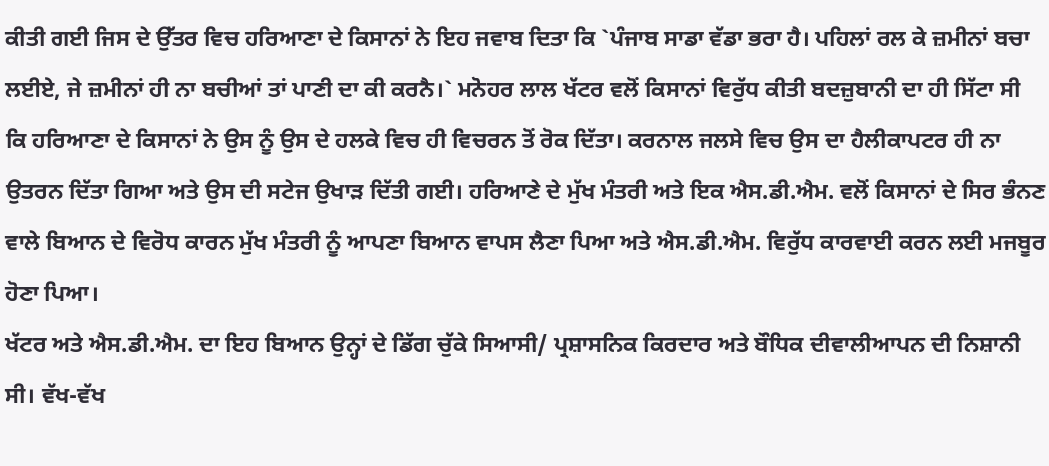ਕੀਤੀ ਗਈ ਜਿਸ ਦੇ ਉੱਤਰ ਵਿਚ ਹਰਿਆਣਾ ਦੇ ਕਿਸਾਨਾਂ ਨੇ ਇਹ ਜਵਾਬ ਦਿਤਾ ਕਿ `ਪੰਜਾਬ ਸਾਡਾ ਵੱਡਾ ਭਰਾ ਹੈ। ਪਹਿਲਾਂ ਰਲ ਕੇ ਜ਼ਮੀਨਾਂ ਬਚਾ ਲਈਏ, ਜੇ ਜ਼ਮੀਨਾਂ ਹੀ ਨਾ ਬਚੀਆਂ ਤਾਂ ਪਾਣੀ ਦਾ ਕੀ ਕਰਨੈ।` ਮਨੋਹਰ ਲਾਲ ਖੱਟਰ ਵਲੋਂ ਕਿਸਾਨਾਂ ਵਿਰੁੱਧ ਕੀਤੀ ਬਦਜ਼ੁਬਾਨੀ ਦਾ ਹੀ ਸਿੱਟਾ ਸੀ ਕਿ ਹਰਿਆਣਾ ਦੇ ਕਿਸਾਨਾਂ ਨੇ ਉਸ ਨੂੰ ਉਸ ਦੇ ਹਲਕੇ ਵਿਚ ਹੀ ਵਿਚਰਨ ਤੋਂ ਰੋਕ ਦਿੱਤਾ। ਕਰਨਾਲ ਜਲਸੇ ਵਿਚ ਉਸ ਦਾ ਹੈਲੀਕਾਪਟਰ ਹੀ ਨਾ ਉਤਰਨ ਦਿੱਤਾ ਗਿਆ ਅਤੇ ਉਸ ਦੀ ਸਟੇਜ ਉਖਾੜ ਦਿੱਤੀ ਗਈ। ਹਰਿਆਣੇ ਦੇ ਮੁੱਖ ਮੰਤਰੀ ਅਤੇ ਇਕ ਐਸ.ਡੀ.ਐਮ. ਵਲੋਂ ਕਿਸਾਨਾਂ ਦੇ ਸਿਰ ਭੰਨਣ ਵਾਲੇ ਬਿਆਨ ਦੇ ਵਿਰੋਧ ਕਾਰਨ ਮੁੱਖ ਮੰਤਰੀ ਨੂੰ ਆਪਣਾ ਬਿਆਨ ਵਾਪਸ ਲੈਣਾ ਪਿਆ ਅਤੇ ਐਸ.ਡੀ.ਐਮ. ਵਿਰੁੱਧ ਕਾਰਵਾਈ ਕਰਨ ਲਈ ਮਜਬੂਰ ਹੋਣਾ ਪਿਆ।
ਖੱਟਰ ਅਤੇ ਐਸ.ਡੀ.ਐਮ. ਦਾ ਇਹ ਬਿਆਨ ਉਨ੍ਹਾਂ ਦੇ ਡਿੱਗ ਚੁੱਕੇ ਸਿਆਸੀ/ ਪ੍ਰਸ਼ਾਸਨਿਕ ਕਿਰਦਾਰ ਅਤੇ ਬੌਧਿਕ ਦੀਵਾਲੀਆਪਨ ਦੀ ਨਿਸ਼ਾਨੀ ਸੀ। ਵੱਖ-ਵੱਖ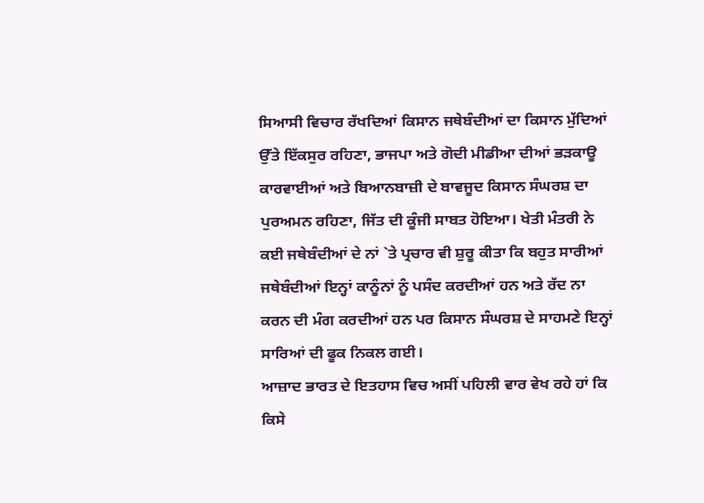ਸਿਆਸੀ ਵਿਚਾਰ ਰੱਖਦਿਆਂ ਕਿਸਾਨ ਜਥੇਬੰਦੀਆਂ ਦਾ ਕਿਸਾਨ ਮੁੱਦਿਆਂ ਉੱਤੇ ਇੱਕਸੁਰ ਰਹਿਣਾ, ਭਾਜਪਾ ਅਤੇ ਗੋਦੀ ਮੀਡੀਆ ਦੀਆਂ ਭੜਕਾਊ ਕਾਰਵਾਈਆਂ ਅਤੇ ਬਿਆਨਬਾਜ਼ੀ ਦੇ ਬਾਵਜੂਦ ਕਿਸਾਨ ਸੰਘਰਸ਼ ਦਾ ਪੁਰਅਮਨ ਰਹਿਣਾ, ਜਿੱਤ ਦੀ ਕੂੰਜੀ ਸਾਬਤ ਹੋਇਆ। ਖੇਤੀ ਮੰਤਰੀ ਨੇ ਕਈ ਜਥੇਬੰਦੀਆਂ ਦੇ ਨਾਂ `ਤੇ ਪ੍ਰਚਾਰ ਵੀ ਸ਼ੁਰੂ ਕੀਤਾ ਕਿ ਬਹੁਤ ਸਾਰੀਆਂ ਜਥੇਬੰਦੀਆਂ ਇਨ੍ਹਾਂ ਕਾਨੂੰਨਾਂ ਨੂੰ ਪਸੰਦ ਕਰਦੀਆਂ ਹਨ ਅਤੇ ਰੱਦ ਨਾ ਕਰਨ ਦੀ ਮੰਗ ਕਰਦੀਆਂ ਹਨ ਪਰ ਕਿਸਾਨ ਸੰਘਰਸ਼ ਦੇ ਸਾਹਮਣੇ ਇਨ੍ਹਾਂ ਸਾਰਿਆਂ ਦੀ ਫੂਕ ਨਿਕਲ ਗਈ।
ਆਜ਼ਾਦ ਭਾਰਤ ਦੇ ਇਤਹਾਸ ਵਿਚ ਅਸੀਂ ਪਹਿਲੀ ਵਾਰ ਵੇਖ ਰਹੇ ਹਾਂ ਕਿ ਕਿਸੇ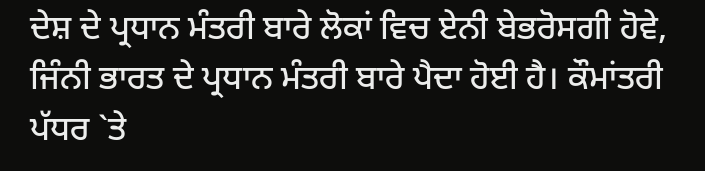ਦੇਸ਼ ਦੇ ਪ੍ਰਧਾਨ ਮੰਤਰੀ ਬਾਰੇ ਲੋਕਾਂ ਵਿਚ ਏਨੀ ਬੇਭਰੋਸਗੀ ਹੋਵੇ, ਜਿੰਨੀ ਭਾਰਤ ਦੇ ਪ੍ਰਧਾਨ ਮੰਤਰੀ ਬਾਰੇ ਪੈਦਾ ਹੋਈ ਹੈ। ਕੌਮਾਂਤਰੀ ਪੱਧਰ `ਤੇ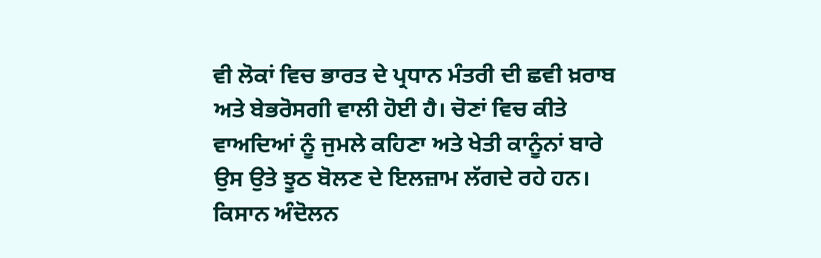ਵੀ ਲੋਕਾਂ ਵਿਚ ਭਾਰਤ ਦੇ ਪ੍ਰਧਾਨ ਮੰਤਰੀ ਦੀ ਛਵੀ ਖ਼ਰਾਬ ਅਤੇ ਬੇਭਰੋਸਗੀ ਵਾਲੀ ਹੋਈ ਹੈ। ਚੋਣਾਂ ਵਿਚ ਕੀਤੇ ਵਾਅਦਿਆਂ ਨੂੰ ਜੁਮਲੇ ਕਹਿਣਾ ਅਤੇ ਖੇਤੀ ਕਾਨੂੰਨਾਂ ਬਾਰੇ ਉਸ ਉਤੇ ਝੂਠ ਬੋਲਣ ਦੇ ਇਲਜ਼ਾਮ ਲੱਗਦੇ ਰਹੇ ਹਨ। ਕਿਸਾਨ ਅੰਦੋਲਨ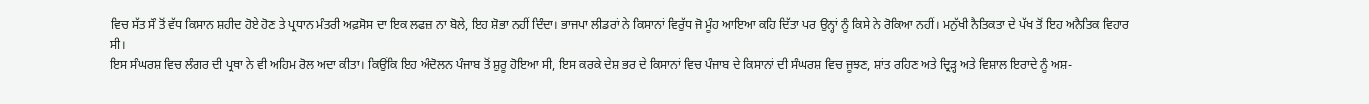ਵਿਚ ਸੱਤ ਸੌ ਤੋਂ ਵੱਧ ਕਿਸਾਨ ਸ਼ਹੀਦ ਹੋਏ ਹੋਣ ਤੇ ਪ੍ਰਧਾਨ ਮੰਤਰੀ ਅਫ਼ਸੋਸ ਦਾ ਇਕ ਲਫਜ਼ ਨਾ ਬੋਲੇ, ਇਹ ਸ਼ੋਭਾ ਨਹੀਂ ਦਿੰਦਾ। ਭਾਜਪਾ ਲੀਡਰਾਂ ਨੇ ਕਿਸਾਨਾਂ ਵਿਰੁੱਧ ਜੋ ਮੂੰਹ ਆਇਆ ਕਹਿ ਦਿੱਤਾ ਪਰ ਉਨ੍ਹਾਂ ਨੂੰ ਕਿਸੇ ਨੇ ਰੋਕਿਆ ਨਹੀਂ। ਮਨੁੱਖੀ ਨੈਤਿਕਤਾ ਦੇ ਪੱਖ ਤੋਂ ਇਹ ਅਨੈਤਿਕ ਵਿਹਾਰ ਸੀ।
ਇਸ ਸੰਘਰਸ਼ ਵਿਚ ਲੰਗਰ ਦੀ ਪ੍ਰਥਾ ਨੇ ਵੀ ਅਹਿਮ ਰੋਲ ਅਦਾ ਕੀਤਾ। ਕਿਉਂਕਿ ਇਹ ਅੰਦੋਲਨ ਪੰਜਾਬ ਤੋਂ ਸ਼ੁਰੂ ਹੋਇਆ ਸੀ, ਇਸ ਕਰਕੇ ਦੇਸ਼ ਭਰ ਦੇ ਕਿਸਾਨਾਂ ਵਿਚ ਪੰਜਾਬ ਦੇ ਕਿਸਾਨਾਂ ਦੀ ਸੰਘਰਸ਼ ਵਿਚ ਜੂਝਣ, ਸ਼ਾਂਤ ਰਹਿਣ ਅਤੇ ਦ੍ਰਿੜ੍ਹ ਅਤੇ ਵਿਸ਼ਾਲ ਇਰਾਦੇ ਨੂੰ ਅਸ਼-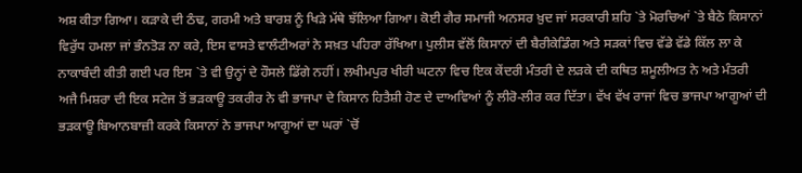ਅਸ਼ ਕੀਤਾ ਗਿਆ। ਕੜਾਕੇ ਦੀ ਠੰਢ, ਗਰਮੀ ਅਤੇ ਬਾਰਸ਼ ਨੂੰ ਖਿੜੇ ਮੱਥੇ ਝੱਲਿਆ ਗਿਆ। ਕੋਈ ਗੈਰ ਸਮਾਜੀ ਅਨਸਰ ਖ਼ੁਦ ਜਾਂ ਸਰਕਾਰੀ ਸ਼ਹਿ `ਤੇ ਮੋਰਚਿਆਂ `ਤੇ ਬੈਠੇ ਕਿਸਾਨਾਂ ਵਿਰੁੱਧ ਹਮਲਾ ਜਾਂ ਭੰਨਤੋੜ ਨਾ ਕਰੇ, ਇਸ ਵਾਸਤੇ ਵਾਲੰਟੀਅਰਾਂ ਨੇ ਸਖ਼ਤ ਪਹਿਰਾ ਰੱਖਿਆ। ਪੁਲੀਸ ਵੱਲੋਂ ਕਿਸਾਨਾਂ ਦੀ ਬੈਰੀਕੇਡਿੰਗ ਅਤੇ ਸੜਕਾਂ ਵਿਚ ਵੱਡੇ ਵੱਡੇ ਕਿੱਲ ਲਾ ਕੇ ਨਾਕਾਬੰਦੀ ਕੀਤੀ ਗਈ ਪਰ ਇਸ `ਤੇ ਵੀ ਉਨ੍ਹਾਂ ਦੇ ਹੌਸਲੇ ਡਿੱਗੇ ਨਹੀਂ। ਲਖੀਮਪੁਰ ਖੀਰੀ ਘਟਨਾ ਵਿਚ ਇਕ ਕੇਂਦਰੀ ਮੰਤਰੀ ਦੇ ਲੜਕੇ ਦੀ ਕਥਿਤ ਸ਼ਮੂਲੀਅਤ ਨੇ ਅਤੇ ਮੰਤਰੀ ਅਜੈ ਮਿਸ਼ਰਾ ਦੀ ਇਕ ਸਟੇਜ ਤੋਂ ਭੜਕਾਊ ਤਕਰੀਰ ਨੇ ਵੀ ਭਾਜਪਾ ਦੇ ਕਿਸਾਨ ਹਿਤੈਸ਼ੀ ਹੋਣ ਦੇ ਦਾਅਵਿਆਂ ਨੂੰ ਲੀਰੋ-ਲੀਰ ਕਰ ਦਿੱਤਾ। ਵੱਖ ਵੱਖ ਰਾਜਾਂ ਵਿਚ ਭਾਜਪਾ ਆਗੂਆਂ ਦੀ ਭੜਕਾਊ ਬਿਆਨਬਾਜ਼ੀ ਕਰਕੇ ਕਿਸਾਨਾਂ ਨੇ ਭਾਜਪਾ ਆਗੂਆਂ ਦਾ ਘਰਾਂ `ਚੋਂ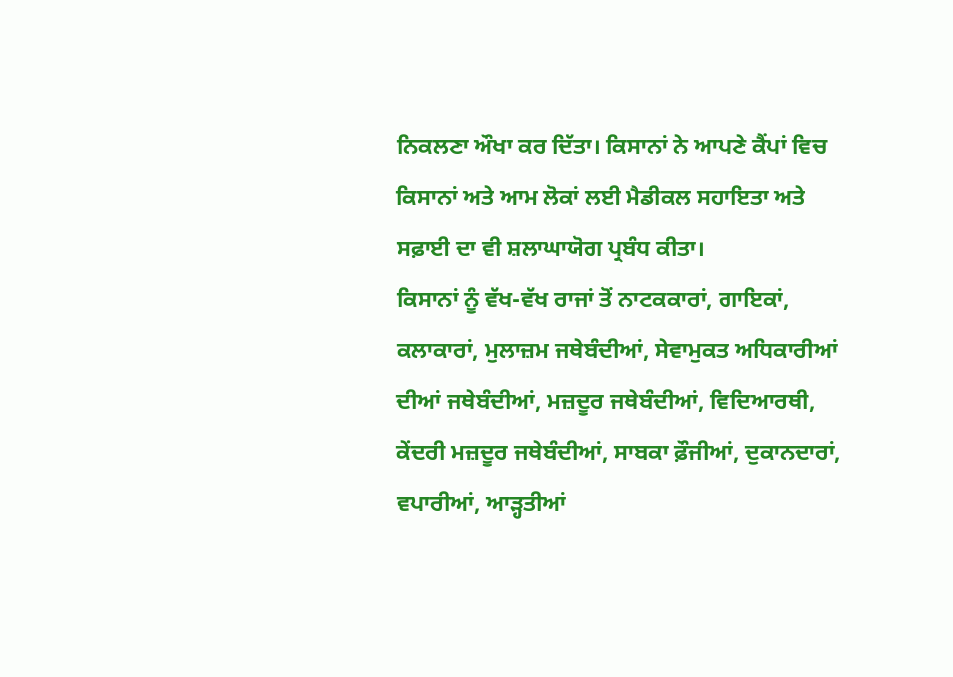ਨਿਕਲਣਾ ਔਖਾ ਕਰ ਦਿੱਤਾ। ਕਿਸਾਨਾਂ ਨੇ ਆਪਣੇ ਕੈਂਪਾਂ ਵਿਚ ਕਿਸਾਨਾਂ ਅਤੇ ਆਮ ਲੋਕਾਂ ਲਈ ਮੈਡੀਕਲ ਸਹਾਇਤਾ ਅਤੇ ਸਫ਼ਾਈ ਦਾ ਵੀ ਸ਼ਲਾਘਾਯੋਗ ਪ੍ਰਬੰਧ ਕੀਤਾ।
ਕਿਸਾਨਾਂ ਨੂੰ ਵੱਖ-ਵੱਖ ਰਾਜਾਂ ਤੋਂ ਨਾਟਕਕਾਰਾਂ, ਗਾਇਕਾਂ, ਕਲਾਕਾਰਾਂ, ਮੁਲਾਜ਼ਮ ਜਥੇਬੰਦੀਆਂ, ਸੇਵਾਮੁਕਤ ਅਧਿਕਾਰੀਆਂ ਦੀਆਂ ਜਥੇਬੰਦੀਆਂ, ਮਜ਼ਦੂਰ ਜਥੇਬੰਦੀਆਂ, ਵਿਦਿਆਰਥੀ, ਕੇਂਦਰੀ ਮਜ਼ਦੂਰ ਜਥੇਬੰਦੀਆਂ, ਸਾਬਕਾ ਫ਼ੌਜੀਆਂ, ਦੁਕਾਨਦਾਰਾਂ, ਵਪਾਰੀਆਂ, ਆੜ੍ਹਤੀਆਂ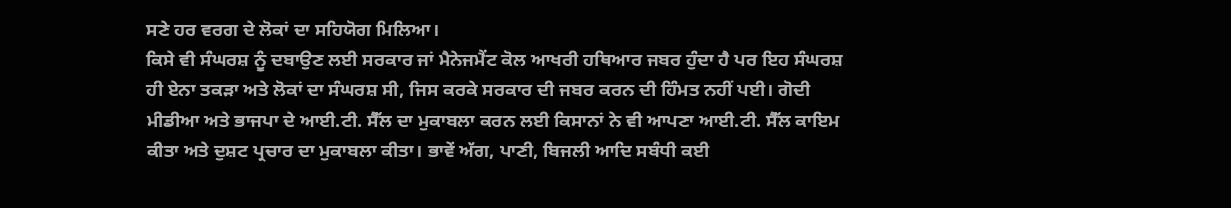ਸਣੇ ਹਰ ਵਰਗ ਦੇ ਲੋਕਾਂ ਦਾ ਸਹਿਯੋਗ ਮਿਲਿਆ।
ਕਿਸੇ ਵੀ ਸੰਘਰਸ਼ ਨੂੰ ਦਬਾਉਣ ਲਈ ਸਰਕਾਰ ਜਾਂ ਮੈਨੇਜਮੈਂਟ ਕੋਲ ਆਖਰੀ ਹਥਿਆਰ ਜਬਰ ਹੁੰਦਾ ਹੈ ਪਰ ਇਹ ਸੰਘਰਸ਼ ਹੀ ਏਨਾ ਤਕੜਾ ਅਤੇ ਲੋਕਾਂ ਦਾ ਸੰਘਰਸ਼ ਸੀ, ਜਿਸ ਕਰਕੇ ਸਰਕਾਰ ਦੀ ਜਬਰ ਕਰਨ ਦੀ ਹਿੰਮਤ ਨਹੀਂ ਪਈ। ਗੋਦੀ ਮੀਡੀਆ ਅਤੇ ਭਾਜਪਾ ਦੇ ਆਈ.ਟੀ. ਸੈੱਲ ਦਾ ਮੁਕਾਬਲਾ ਕਰਨ ਲਈ ਕਿਸਾਨਾਂ ਨੇ ਵੀ ਆਪਣਾ ਆਈ.ਟੀ. ਸੈੱਲ ਕਾਇਮ ਕੀਤਾ ਅਤੇ ਦੁਸ਼ਟ ਪ੍ਰਚਾਰ ਦਾ ਮੁਕਾਬਲਾ ਕੀਤਾ। ਭਾਵੇਂ ਅੱਗ, ਪਾਣੀ, ਬਿਜਲੀ ਆਦਿ ਸਬੰਧੀ ਕਈ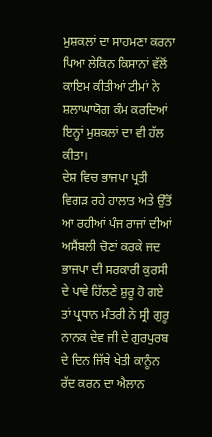ਮੁਸ਼ਕਲਾਂ ਦਾ ਸਾਹਮਣਾ ਕਰਨਾ ਪਿਆ ਲੇਕਿਨ ਕਿਸਾਨਾਂ ਵੱਲੋਂ ਕਾਇਮ ਕੀਤੀਆਂ ਟੀਮਾਂ ਨੇ ਸ਼ਲਾਘਾਯੋਗ ਕੰਮ ਕਰਦਿਆਂ ਇਨ੍ਹਾਂ ਮੁਸ਼ਕਲਾਂ ਦਾ ਵੀ ਹੱਲ ਕੀਤਾ।
ਦੇਸ਼ ਵਿਚ ਭਾਜਪਾ ਪ੍ਰਤੀ ਵਿਗੜ ਰਹੇ ਹਾਲਾਤ ਅਤੇ ਉੱਤੋਂ ਆ ਰਹੀਆਂ ਪੰਜ ਰਾਜਾਂ ਦੀਆਂ ਅਸੈਂਬਲੀ ਚੋਣਾਂ ਕਰਕੇ ਜਦ ਭਾਜਪਾ ਦੀ ਸਰਕਾਰੀ ਕੁਰਸੀ ਦੇ ਪਾਵੇ ਹਿੱਲਣੇ ਸ਼ੁਰੂ ਹੋ ਗਏ ਤਾਂ ਪ੍ਰਧਾਨ ਮੰਤਰੀ ਨੇ ਸ੍ਰੀ ਗੁਰੂ ਨਾਨਕ ਦੇਵ ਜੀ ਦੇ ਗੁਰਪੁਰਬ ਦੇ ਦਿਨ ਜਿੱਥੇ ਖੇਤੀ ਕਾਨੂੰਨ ਰੱਦ ਕਰਨ ਦਾ ਐਲਾਨ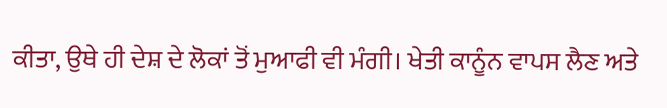ਕੀਤਾ, ਉਥੇ ਹੀ ਦੇਸ਼ ਦੇ ਲੋਕਾਂ ਤੋਂ ਮੁਆਫੀ ਵੀ ਮੰਗੀ। ਖੇਤੀ ਕਾਨੂੰਨ ਵਾਪਸ ਲੈਣ ਅਤੇ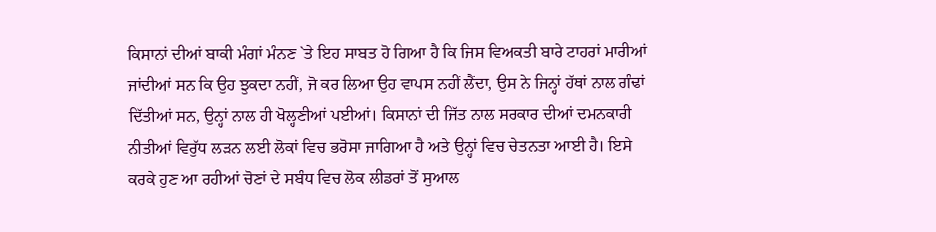ਕਿਸਾਨਾਂ ਦੀਆਂ ਬਾਕੀ ਮੰਗਾਂ ਮੰਨਣ `ਤੇ ਇਹ ਸਾਬਤ ਹੋ ਗਿਆ ਹੈ ਕਿ ਜਿਸ ਵਿਅਕਤੀ ਬਾਰੇ ਟਾਹਰਾਂ ਮਾਰੀਆਂ ਜਾਂਦੀਆਂ ਸਨ ਕਿ ਉਹ ਝੁਕਦਾ ਨਹੀਂ, ਜੋ ਕਰ ਲਿਆ ਉਹ ਵਾਪਸ ਨਹੀਂ ਲੈਂਦਾ, ਉਸ ਨੇ ਜਿਨ੍ਹਾਂ ਹੱਥਾਂ ਨਾਲ ਗੰਢਾਂ ਦਿੱਤੀਆਂ ਸਨ, ਉਨ੍ਹਾਂ ਨਾਲ ਹੀ ਖੋਲ੍ਹਣੀਆਂ ਪਈਆਂ। ਕਿਸਾਨਾਂ ਦੀ ਜਿੱਤ ਨਾਲ ਸਰਕਾਰ ਦੀਆਂ ਦਮਨਕਾਰੀ ਨੀਤੀਆਂ ਵਿਰੁੱਧ ਲੜਨ ਲਈ ਲੋਕਾਂ ਵਿਚ ਭਰੋਸਾ ਜਾਗਿਆ ਹੈ ਅਤੇ ਉਨ੍ਹਾਂ ਵਿਚ ਚੇਤਨਤਾ ਆਈ ਹੈ। ਇਸੇ ਕਰਕੇ ਹੁਣ ਆ ਰਹੀਆਂ ਚੋਣਾਂ ਦੇ ਸਬੰਧ ਵਿਚ ਲੋਕ ਲੀਡਰਾਂ ਤੋਂ ਸੁਆਲ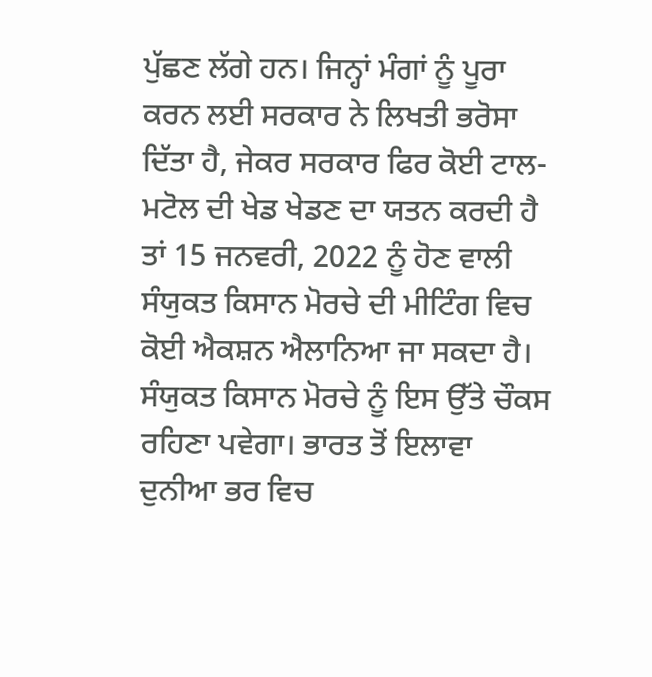ਪੁੱਛਣ ਲੱਗੇ ਹਨ। ਜਿਨ੍ਹਾਂ ਮੰਗਾਂ ਨੂੰ ਪੂਰਾ ਕਰਨ ਲਈ ਸਰਕਾਰ ਨੇ ਲਿਖਤੀ ਭਰੋਸਾ ਦਿੱਤਾ ਹੈ, ਜੇਕਰ ਸਰਕਾਰ ਫਿਰ ਕੋਈ ਟਾਲ-ਮਟੋਲ ਦੀ ਖੇਡ ਖੇਡਣ ਦਾ ਯਤਨ ਕਰਦੀ ਹੈ ਤਾਂ 15 ਜਨਵਰੀ, 2022 ਨੂੰ ਹੋਣ ਵਾਲੀ ਸੰਯੁਕਤ ਕਿਸਾਨ ਮੋਰਚੇ ਦੀ ਮੀਟਿੰਗ ਵਿਚ ਕੋਈ ਐਕਸ਼ਨ ਐਲਾਨਿਆ ਜਾ ਸਕਦਾ ਹੈ। ਸੰਯੁਕਤ ਕਿਸਾਨ ਮੋਰਚੇ ਨੂੰ ਇਸ ਉੱਤੇ ਚੌਕਸ ਰਹਿਣਾ ਪਵੇਗਾ। ਭਾਰਤ ਤੋਂ ਇਲਾਵਾ ਦੁਨੀਆ ਭਰ ਵਿਚ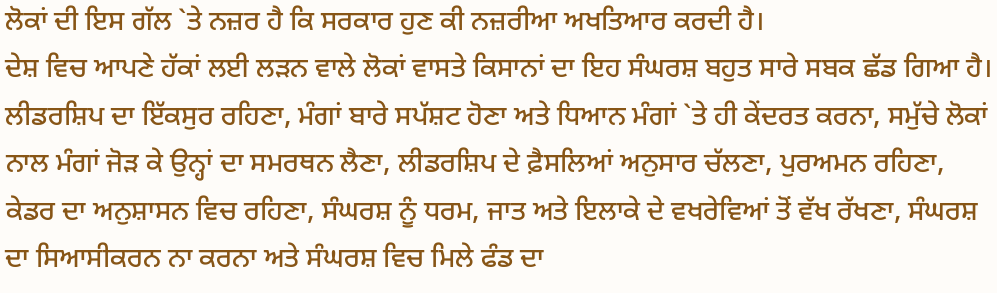ਲੋਕਾਂ ਦੀ ਇਸ ਗੱਲ `ਤੇ ਨਜ਼ਰ ਹੈ ਕਿ ਸਰਕਾਰ ਹੁਣ ਕੀ ਨਜ਼ਰੀਆ ਅਖਤਿਆਰ ਕਰਦੀ ਹੈ।
ਦੇਸ਼ ਵਿਚ ਆਪਣੇ ਹੱਕਾਂ ਲਈ ਲੜਨ ਵਾਲੇ ਲੋਕਾਂ ਵਾਸਤੇ ਕਿਸਾਨਾਂ ਦਾ ਇਹ ਸੰਘਰਸ਼ ਬਹੁਤ ਸਾਰੇ ਸਬਕ ਛੱਡ ਗਿਆ ਹੈ। ਲੀਡਰਸ਼ਿਪ ਦਾ ਇੱਕਸੁਰ ਰਹਿਣਾ, ਮੰਗਾਂ ਬਾਰੇ ਸਪੱਸ਼ਟ ਹੋਣਾ ਅਤੇ ਧਿਆਨ ਮੰਗਾਂ `ਤੇ ਹੀ ਕੇਂਦਰਤ ਕਰਨਾ, ਸਮੁੱਚੇ ਲੋਕਾਂ ਨਾਲ ਮੰਗਾਂ ਜੋੜ ਕੇ ਉਨ੍ਹਾਂ ਦਾ ਸਮਰਥਨ ਲੈਣਾ, ਲੀਡਰਸ਼ਿਪ ਦੇ ਫ਼ੈਸਲਿਆਂ ਅਨੁਸਾਰ ਚੱਲਣਾ, ਪੁਰਅਮਨ ਰਹਿਣਾ, ਕੇਡਰ ਦਾ ਅਨੁਸ਼ਾਸਨ ਵਿਚ ਰਹਿਣਾ, ਸੰਘਰਸ਼ ਨੂੰ ਧਰਮ, ਜਾਤ ਅਤੇ ਇਲਾਕੇ ਦੇ ਵਖਰੇਵਿਆਂ ਤੋਂ ਵੱਖ ਰੱਖਣਾ, ਸੰਘਰਸ਼ ਦਾ ਸਿਆਸੀਕਰਨ ਨਾ ਕਰਨਾ ਅਤੇ ਸੰਘਰਸ਼ ਵਿਚ ਮਿਲੇ ਫੰਡ ਦਾ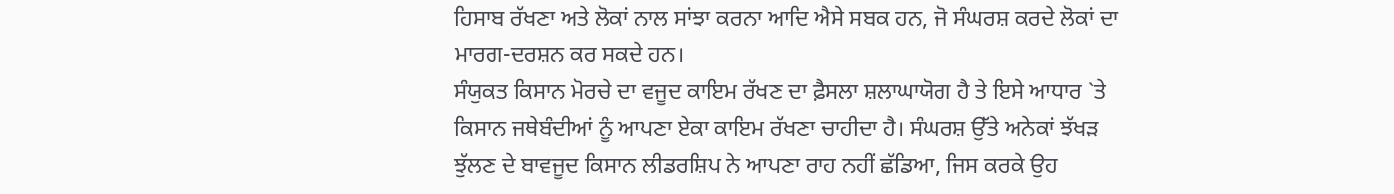ਹਿਸਾਬ ਰੱਖਣਾ ਅਤੇ ਲੋਕਾਂ ਨਾਲ ਸਾਂਝਾ ਕਰਨਾ ਆਦਿ ਐਸੇ ਸਬਕ ਹਨ, ਜੋ ਸੰਘਰਸ਼ ਕਰਦੇ ਲੋਕਾਂ ਦਾ ਮਾਰਗ-ਦਰਸ਼ਨ ਕਰ ਸਕਦੇ ਹਨ।
ਸੰਯੁਕਤ ਕਿਸਾਨ ਮੋਰਚੇ ਦਾ ਵਜੂਦ ਕਾਇਮ ਰੱਖਣ ਦਾ ਫ਼ੈਸਲਾ ਸ਼ਲਾਘਾਯੋਗ ਹੈ ਤੇ ਇਸੇ ਆਧਾਰ `ਤੇ ਕਿਸਾਨ ਜਥੇਬੰਦੀਆਂ ਨੂੰ ਆਪਣਾ ਏਕਾ ਕਾਇਮ ਰੱਖਣਾ ਚਾਹੀਦਾ ਹੈ। ਸੰਘਰਸ਼ ਉੱਤੇ ਅਨੇਕਾਂ ਝੱਖੜ ਝੁੱਲਣ ਦੇ ਬਾਵਜੂਦ ਕਿਸਾਨ ਲੀਡਰਸ਼ਿਪ ਨੇ ਆਪਣਾ ਰਾਹ ਨਹੀਂ ਛੱਡਿਆ, ਜਿਸ ਕਰਕੇ ਉਹ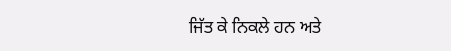ਜਿੱਤ ਕੇ ਨਿਕਲੇ ਹਨ ਅਤੇ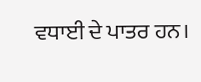ਵਧਾਈ ਦੇ ਪਾਤਰ ਹਨ।